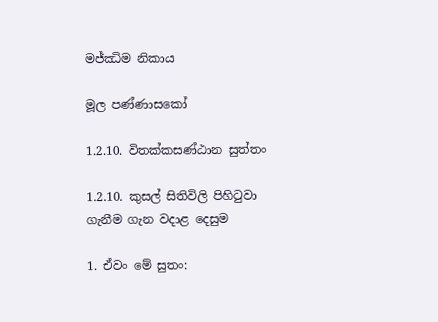මජ්ඣිම නිකාය

මූල පණ්ණාසකෝ

1.2.10. විතක්කසණ්ඨාන සුත්තං

1.2.10. කුසල් සිතිවිලි පිහිටුවා ගැනීම ගැන වදාළ දෙසුම

1. ඒවං මේ සුතං: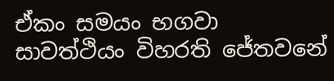ඒකං සමයං භගවා සාවත්ථියං විහරති ජේතවනේ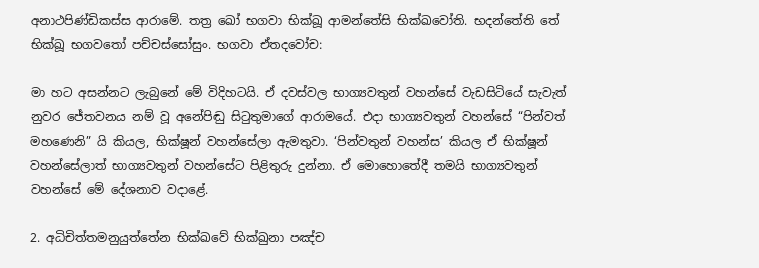අනාථපිණ්ඩිකස්ස ආරාමේ. තත්‍ර ඛෝ භගවා භික්ඛූ ආමන්තේසි භික්ඛවෝති. භදන්තේති තේ භික්ඛූ භගවතෝ පච්චස්සෝසුං. භගවා ඒතදවෝච:

මා හට අසන්නට ලැබුනේ මේ විදිහටයි. ඒ දවස්වල භාග්‍යවතුන් වහන්සේ වැඩසිටියේ සැවැත් නුවර ජේතවනය නම් වූ අනේපිඬු සිටුතුමාගේ ආරාමයේ. එදා භාග්‍යවතුන් වහන්සේ “පින්වත් මහණෙනි” යි කියල, භික්ෂූන් වහන්සේලා ඇමතුවා. ‘පින්වතුන් වහන්ස’ කියල ඒ භික්ෂූන් වහන්සේලාත් භාග්‍යවතුන් වහන්සේට පිළිතුරු දුන්නා. ඒ මොහොතේදී තමයි භාග්‍යවතුන් වහන්සේ මේ දේශනාව වදාළේ.

2. අධිචිත්තමනුයුත්තේන භික්ඛවේ භික්ඛුනා පඤ්ච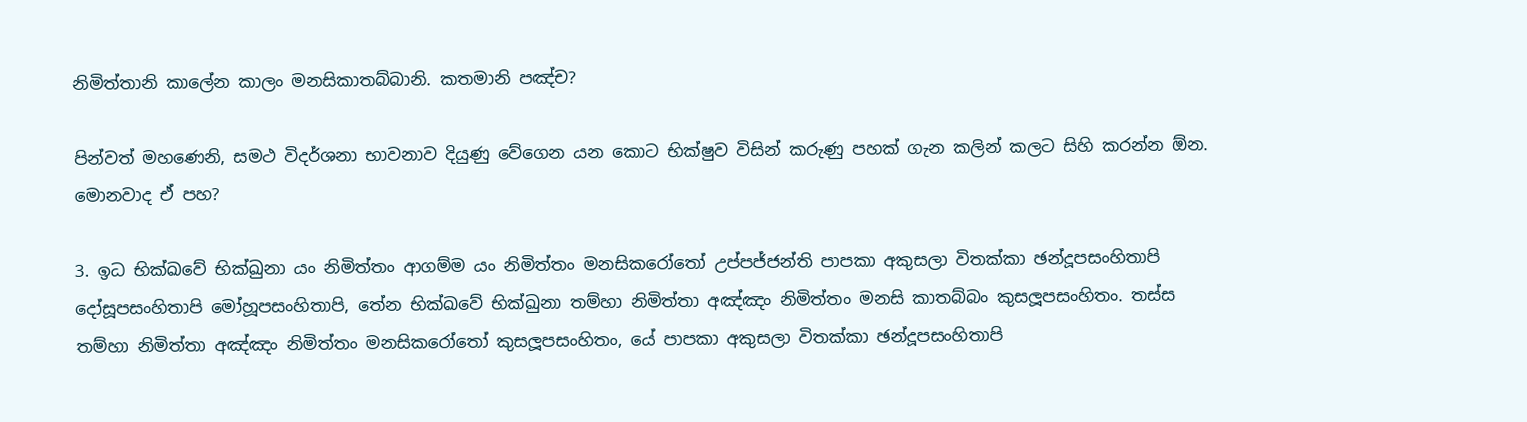නිමිත්තානි කාලේන කාලං මනසිකාතබ්බානි. කතමානි පඤ්ච?

පින්වත් මහණෙනි, සමථ විදර්ශනා භාවනාව දියුණු වේගෙන යන කොට භික්ෂුව විසින් කරුණු පහක් ගැන කලින් කලට සිහි කරන්න ඕන. මොනවාද ඒ පහ?

3. ඉධ භික්ඛවේ භික්ඛුනා යං නිමිත්තං ආගම්ම යං නිමිත්තං මනසිකරෝතෝ උප්පජ්ජන්ති පාපකා අකුසලා විතක්කා ඡන්දූපසංහිතාපි දෝසූපසංහිතාපි මෝහූපසංහිතාපි, තේන භික්ඛවේ භික්ඛුනා තම්හා නිමිත්තා අඤ්ඤං නිමිත්තං මනසි කාතබ්බං කුසලූපසංහිතං. තස්ස තම්හා නිමිත්තා අඤ්ඤං නිමිත්තං මනසිකරෝතෝ කුසලූපසංහිතං, යේ පාපකා අකුසලා විතක්කා ඡන්දූපසංහිතාපි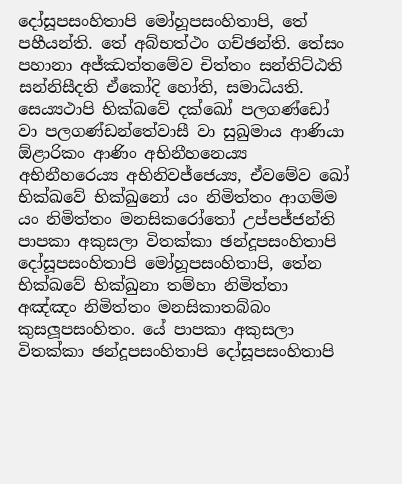දෝසූපසංහිතාපි මෝහූපසංහිතාපි, තේ පහීයන්ති. තේ අබ්භත්ථං ගච්ඡන්ති. තේසං පහානා අජ්ඣත්තමේව චිත්තං සන්තිට්ඨති සන්නිසීදති ඒකෝදි හෝති, සමාධියති. සෙය්‍යථාපි භික්ඛවේ දක්ඛෝ පලගණ්ඩෝ වා පලගණ්ඩන්තේවාසී වා සුඛුමාය ආණියා ඕළාරිකං ආණිං අභිනීහනෙය්‍ය අභිනීහරෙය්‍ය අභිනිවජ්ජෙය්‍ය, ඒවමේව ඛෝ භික්ඛවේ භික්ඛුනෝ යං නිමිත්තං ආගම්ම යං නිමිත්තං මනසිකරෝතෝ උප්පජ්ජන්ති පාපකා අකුසලා විතක්කා ඡන්දූපසංහිතාපි දෝසූපසංහිතාපි මෝහූපසංහිතාපි, තේන භික්ඛවේ භික්ඛුනා තම්හා නිමිත්තා අඤ්ඤං නිමිත්තං මනසිකාතබ්බං කුසලූපසංහිතං. යේ පාපකා අකුසලා විතක්කා ඡන්දූපසංහිතාපි දෝසූපසංහිතාපි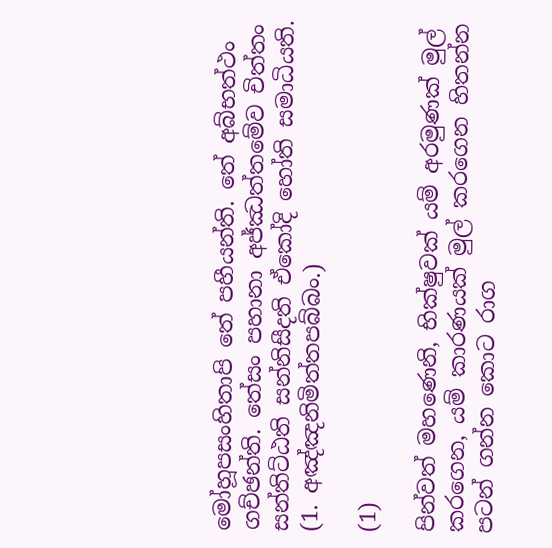මෝහූපසංහිතාපි තේ පහීයන්ති. තේ අබ්භත්ථං ගච්ඡන්ති. තේසං පහානා අජ්ඣත්තමේව චිත්තං සන්තිට්ඨති සන්නිසීදති ඒකෝදි හෝති සමාධියති. (1. අඤ්ඤනිමිත්තපබ්බං.)

(1)

පින්වත් මහණෙනි, භික්ෂුවක් යම් අරමුණක් මුල් කරගෙන, යම් කාරණයක් මුල් කරගෙන හිතන්න පටන් ගන්න කොට රාග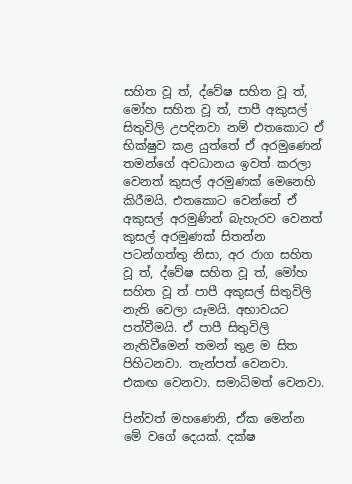සහිත වූ ත්, ද්වේෂ සහිත වූ ත්, මෝහ සහිත වූ ත්, පාපී අකුසල් සිතුවිලි උපදිනවා නම් එතකොට ඒ භික්ෂුව කළ යුත්තේ ඒ අරමුණෙන් තමන්ගේ අවධානය ඉවත් කරලා වෙනත් කුසල් අරමුණක් මෙනෙහි කිරීමයි. එතකොට වෙන්නේ ඒ අකුසල් අරමුණින් බැහැරව වෙනත් කුසල් අරමුණක් සිතන්න පටන්ගත්තු නිසා, අර රාග සහිත වූ ත්, ද්වේෂ සහිත වූ ත්, මෝහ සහිත වූ ත් පාපී අකුසල් සිතුවිලි නැති වෙලා යෑමයි. අභාවයට පත්වීමයි. ඒ පාපී සිතුවිලි නැතිවීමෙන් තමන් තුළ ම සිත පිහිටනවා. තැන්පත් වෙනවා. එකඟ වෙනවා. සමාධිමත් වෙනවා.

පින්වත් මහණෙනි, ඒක මෙන්න මේ වගේ දෙයක්. දක්ෂ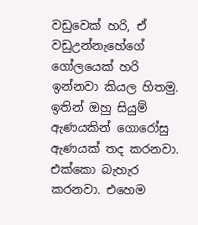වඩුවෙක් හරි, ඒ වඩුඋන්නැහේගේ ගෝලයෙක් හරි ඉන්නවා කියල හිතමු. ඉතින් ඔහු සියුම් ඇණයකින් ගොරෝසු ඇණයක් තද කරනවා. එක්කො බැහැර කරනවා. එහෙම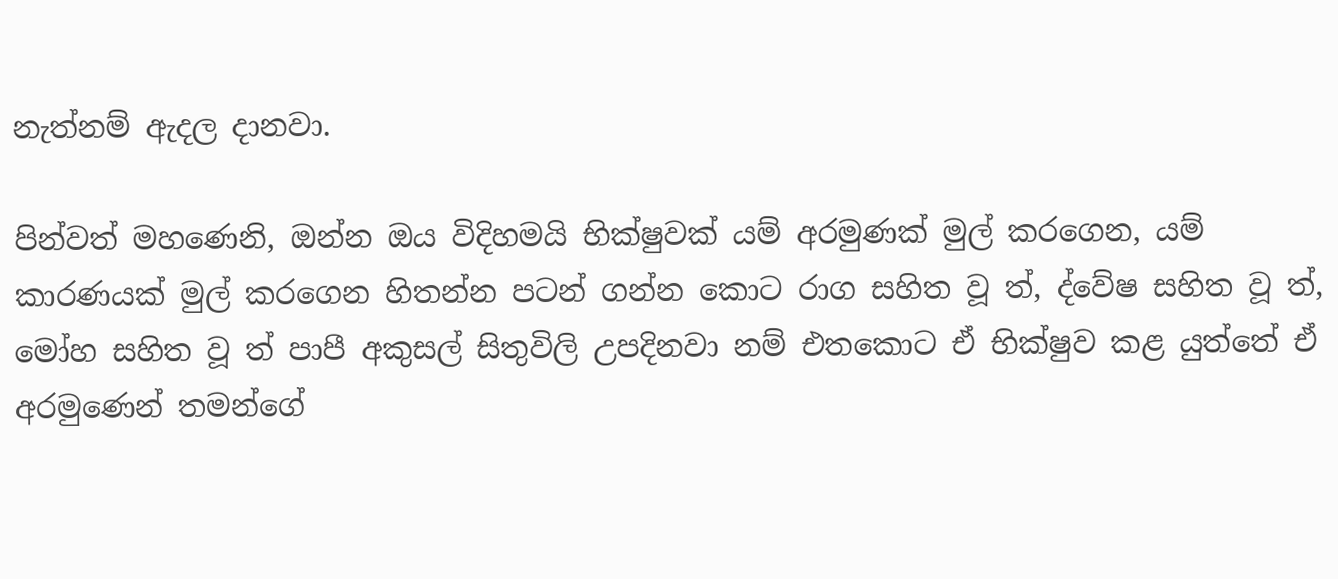නැත්නම් ඇදල දානවා.

පින්වත් මහණෙනි, ඔන්න ඔය විදිහමයි භික්ෂුවක් යම් අරමුණක් මුල් කරගෙන, යම් කාරණයක් මුල් කරගෙන හිතන්න පටන් ගන්න කොට රාග සහිත වූ ත්, ද්වේෂ සහිත වූ ත්, මෝහ සහිත වූ ත් පාපී අකුසල් සිතුවිලි උපදිනවා නම් එතකොට ඒ භික්ෂුව කළ යුත්තේ ඒ අරමුණෙන් තමන්ගේ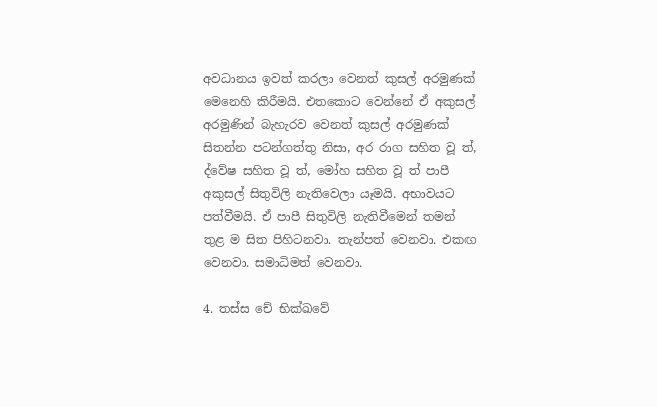අවධානය ඉවත් කරලා වෙනත් කුසල් අරමුණක් මෙනෙහි කිරීමයි. එතකොට වෙන්නේ ඒ අකුසල් අරමුණින් බැහැරව වෙනත් කුසල් අරමුණක් සිතන්න පටන්ගත්තු නිසා, අර රාග සහිත වූ ත්, ද්වේෂ සහිත වූ ත්, මෝහ සහිත වූ ත් පාපී අකුසල් සිතුවිලි නැතිවෙලා යෑමයි. අභාවයට පත්වීමයි. ඒ පාපී සිතුවිලි නැතිවීමෙන් තමන් තුළ ම සිත පිහිටනවා. තැන්පත් වෙනවා. එකඟ වෙනවා. සමාධිමත් වෙනවා.

4. තස්ස චේ භික්ඛවේ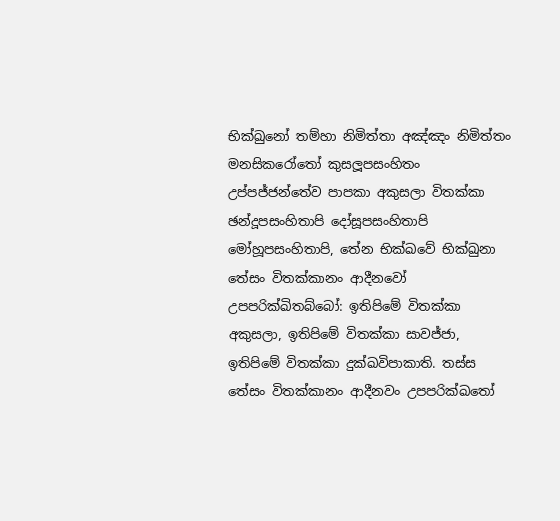භික්ඛුනෝ තම්හා නිමිත්තා අඤ්ඤං නිමිත්තං මනසිකරෝතෝ කුසලූපසංහිතං උප්පජ්ජන්තේව පාපකා අකුසලා විතක්කා ඡන්දූපසංහිතාපි දෝසූපසංහිතාපි මෝහූපසංහිතාපි, තේන භික්ඛවේ භික්ඛුනා තේසං විතක්කානං ආදීනවෝ උපපරික්ඛිතබ්බෝ: ඉතිපිමේ විතක්කා අකුසලා, ඉතිපිමේ විතක්කා සාවජ්ජා, ඉතිපිමේ විතක්කා දුක්ඛවිපාකාති. තස්ස තේසං විතක්කානං ආදීනවං උපපරික්ඛතෝ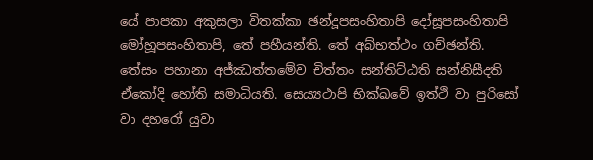යේ පාපකා අකුසලා විතක්කා ඡන්දූපසංහිතාපි දෝසූපසංහිතාපි මෝහූපසංහිතාපි, තේ පහීයන්ති. තේ අබ්භත්ථං ගච්ඡන්ති. තේසං පහානා අජ්ඣත්තමේව චිත්තං සන්තිට්ඨති සන්නිසීදති ඒකෝදි හෝති සමාධියති. සෙය්‍යථාපි භික්ඛවේ ඉත්ථි වා පුරිසෝ වා දහරෝ යුවා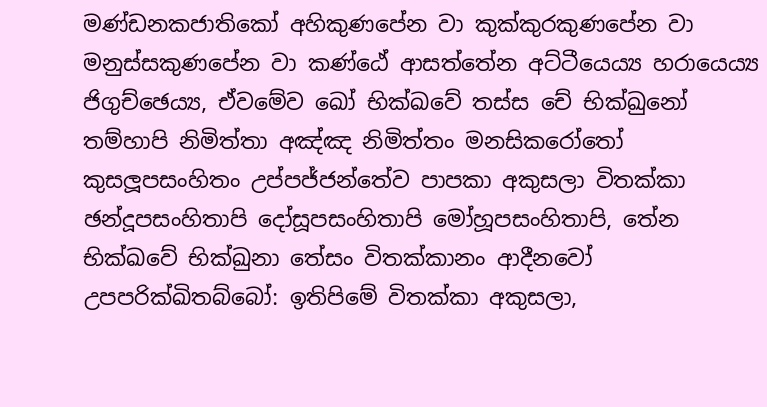මණ්ඩනකජාතිකෝ අහිකුණපේන වා කුක්කුරකුණපේන වා මනුස්සකුණපේන වා කණ්ඨේ ආසත්තේන අට්ටීයෙය්‍ය හරායෙය්‍ය ජිගුච්ඡෙය්‍ය, ඒවමේව ඛෝ භික්ඛවේ තස්ස චේ භික්ඛුනෝ තම්හාපි නිමිත්තා අඤ්ඤ නිමිත්තං මනසිකරෝතෝ කුසලූපසංහිතං උප්පජ්ජන්තේව පාපකා අකුසලා විතක්කා ඡන්දූපසංහිතාපි දෝසූපසංහිතාපි මෝහූපසංහිතාපි, තේන භික්ඛවේ භික්ඛුනා තේසං විතක්කානං ආදීනවෝ උපපරික්ඛිතබ්බෝ: ඉතිපිමේ විතක්කා අකුසලා,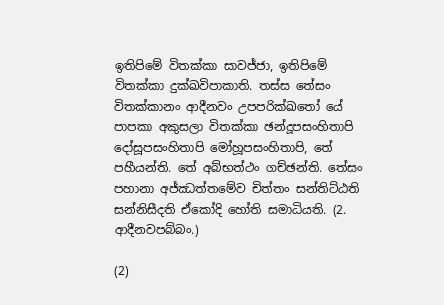ඉතිපිමේ විතක්කා සාවජ්ජා, ඉතිපිමේ විතක්කා දුක්ඛවිපාකාති. තස්ස තේසං විතක්කානං ආදීනවං උපපරික්ඛතෝ යේ පාපකා අකුසලා විතක්කා ඡන්දූපසංහිතාපි දෝසූපසංහිතාපි මෝහූපසංහිතාපි, තේ පහීයන්ති. තේ අබ්භත්ථං ගච්ඡන්ති. තේසං පහානා අජ්ඣත්තමේව චිත්තං සන්තිට්ඨති සන්නිසීදති ඒකෝදි හෝති සමාධියති. (2. ආදීනවපබ්බං.)

(2)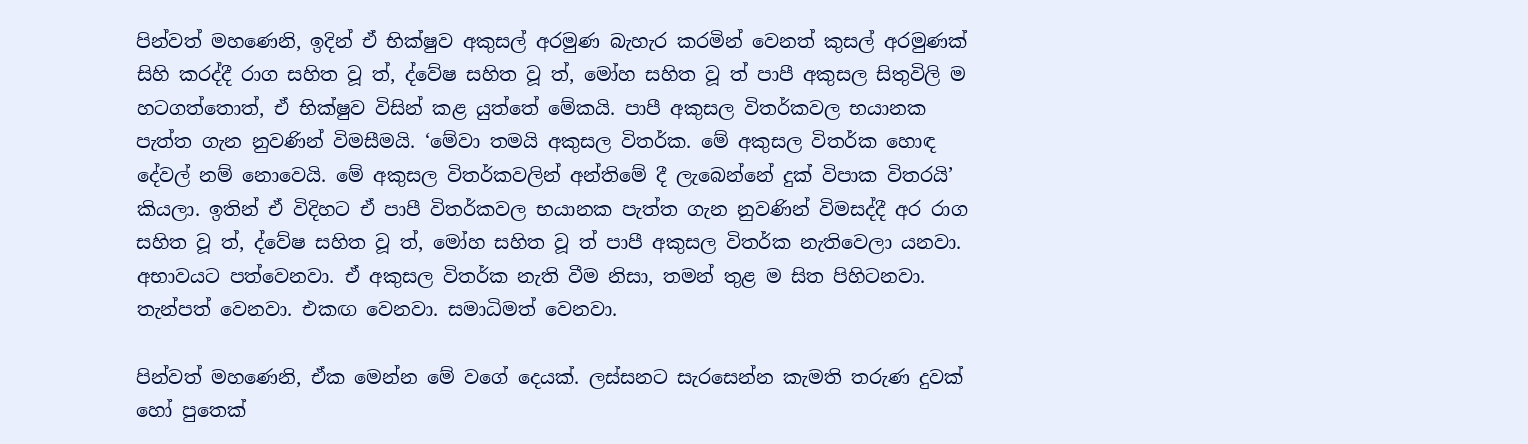පින්වත් මහණෙනි, ඉදින් ඒ භික්ෂුව අකුසල් අරමුණ බැහැර කරමින් වෙනත් කුසල් අරමුණක් සිහි කරද්දී රාග සහිත වූ ත්, ද්වේෂ සහිත වූ ත්, මෝහ සහිත වූ ත් පාපී අකුසල සිතුවිලි ම හටගත්තොත්, ඒ භික්ෂුව විසින් කළ යුත්තේ මේකයි. පාපී අකුසල විතර්කවල භයානක පැත්ත ගැන නුවණින් විමසීමයි. ‘මේවා තමයි අකුසල විතර්ක. මේ අකුසල විතර්ක හොඳ දේවල් නම් නොවෙයි. මේ අකුසල විතර්කවලින් අන්තිමේ දී ලැබෙන්නේ දුක් විපාක විතරයි’ කියලා. ඉතින් ඒ විදිහට ඒ පාපී විතර්කවල භයානක පැත්ත ගැන නුවණින් විමසද්දී අර රාග සහිත වූ ත්, ද්වේෂ සහිත වූ ත්, මෝහ සහිත වූ ත් පාපී අකුසල විතර්ක නැතිවෙලා යනවා. අභාවයට පත්වෙනවා. ඒ අකුසල විතර්ක නැති වීම නිසා, තමන් තුළ ම සිත පිහිටනවා. තැන්පත් වෙනවා. එකඟ වෙනවා. සමාධිමත් වෙනවා.

පින්වත් මහණෙනි, ඒක මෙන්න මේ වගේ දෙයක්. ලස්සනට සැරසෙන්න කැමති තරුණ දුවක් හෝ පුතෙක්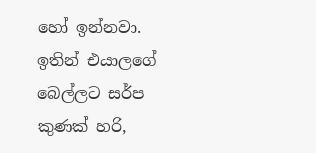හෝ ඉන්නවා. ඉතින් එයාලගේ බෙල්ලට සර්ප කුණක් හරි,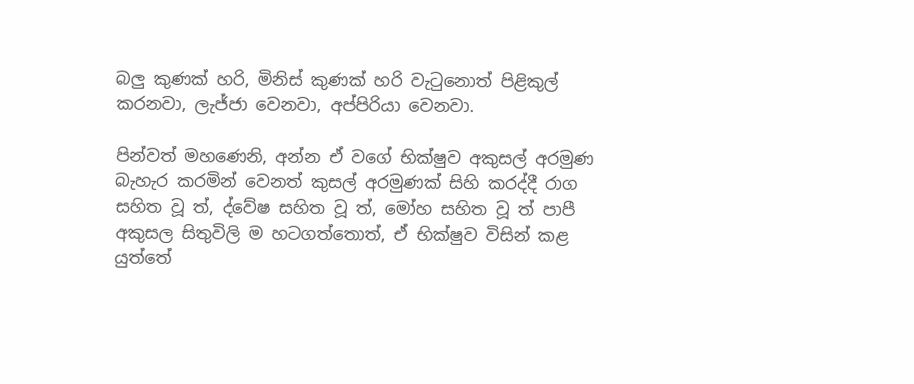බලු කුණක් හරි, මිනිස් කුණක් හරි වැටුනොත් පිළිකුල් කරනවා, ලැජ්ජා වෙනවා, අප්පිරියා වෙනවා.

පින්වත් මහණෙනි, අන්න ඒ වගේ භික්ෂුව අකුසල් අරමුණ බැහැර කරමින් වෙනත් කුසල් අරමුණක් සිහි කරද්දී රාග සහිත වූ ත්, ද්වේෂ සහිත වූ ත්, මෝහ සහිත වූ ත් පාපී අකුසල සිතුවිලි ම හටගත්තොත්, ඒ භික්ෂුව විසින් කළ යුත්තේ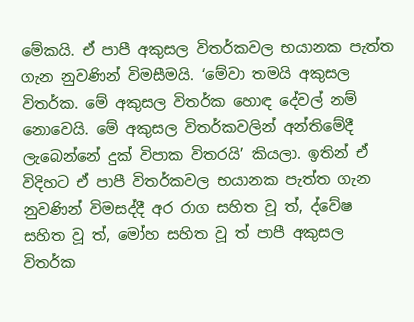මේකයි. ඒ පාපී අකුසල විතර්කවල භයානක පැත්ත ගැන නුවණින් විමසීමයි. ‘මේවා තමයි අකුසල විතර්ක. මේ අකුසල විතර්ක හොඳ දේවල් නම් නොවෙයි. මේ අකුසල විතර්කවලින් අන්තිමේදී ලැබෙන්නේ දුක් විපාක විතරයි’ කියලා. ඉතින් ඒ විදිහට ඒ පාපී විතර්කවල භයානක පැත්ත ගැන නුවණින් විමසද්දී අර රාග සහිත වූ ත්, ද්වේෂ සහිත වූ ත්, මෝහ සහිත වූ ත් පාපී අකුසල විතර්ක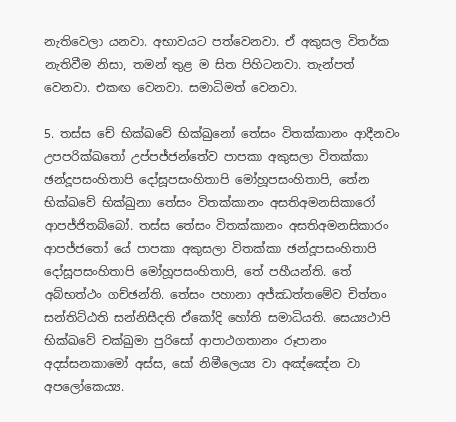නැතිවෙලා යනවා. අභාවයට පත්වෙනවා. ඒ අකුසල විතර්ක නැතිවීම නිසා, තමන් තුළ ම සිත පිහිටනවා. තැන්පත් වෙනවා. එකඟ වෙනවා. සමාධිමත් වෙනවා.

5. තස්ස චේ භික්ඛවේ භික්ඛුනෝ තේසං විතක්කානං ආදීනවං උපපරික්ඛතෝ උප්පජ්ජන්තේව පාපකා අකුසලා විතක්කා ඡන්දූපසංහිතාපි දෝසූපසංහිතාපි මෝහූපසංහිතාපි, තේන භික්ඛවේ භික්ඛුනා තේසං විතක්කානං අසතිඅමනසිකාරෝ ආපජ්ජිතබ්බෝ. තස්ස තේසං විතක්කානං අසතිඅමනසිකාරං ආපජ්ජතෝ යේ පාපකා අකුසලා විතක්කා ඡන්දූපසංහිතාපි දෝසූපසංහිතාපි මෝහූපසංහිතාපි, තේ පහීයන්ති. තේ අබ්භත්ථං ගච්ඡන්ති. තේසං පහානා අජ්ඣත්තමේව චිත්තං සන්තිට්ඨති සන්නිසීදති ඒකෝදි හෝති සමාධියති. සෙය්‍යථාපි භික්ඛවේ චක්ඛුමා පුරිසෝ ආපාථගතානං රූපානං අදස්සනකාමෝ අස්ස, සෝ නිමීලෙය්‍ය වා අඤ්ඤේන වා අපලෝකෙය්‍ය.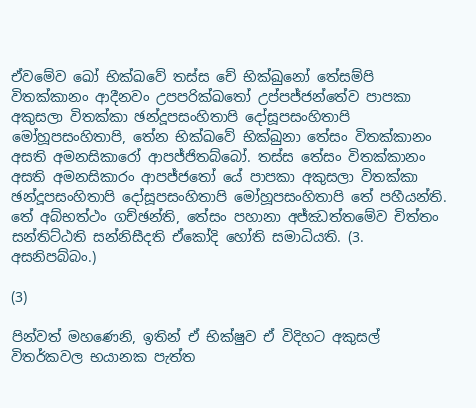ඒවමේව ඛෝ භික්ඛවේ තස්ස චේ භික්ඛුනෝ තේසම්පි විතක්කානං ආදීනවං උපපරික්ඛතෝ උප්පජ්ජන්තේව පාපකා අකුසලා විතක්කා ඡන්දූපසංහිතාපි දෝසූපසංහිතාපි මෝහූපසංහිතාපි, තේන භික්ඛවේ භික්ඛුනා තේසං විතක්කානං අසති අමනසිකාරෝ ආපජ්ජිතබ්බෝ. තස්ස තේසං විතක්කානං අසති අමනසිකාරං ආපජ්ජතෝ යේ පාපකා අකුසලා විතක්කා ඡන්දූපසංහිතාපි දෝසූපසංහිතාපි මෝහූපසංහිතාපි තේ පහීයන්ති. තේ අබ්භත්ථං ගච්ඡන්ති, තේසං පහානා අජ්ඣත්තමේව චිත්තං සන්තිට්ඨති සන්නිසීදති ඒකෝදි හෝති සමාධියති. (3. අසනිපබ්බං.)

(3)

පින්වත් මහණෙනි, ඉතින් ඒ භික්ෂුව ඒ විදිහට අකුසල් විතර්කවල භයානක පැත්ත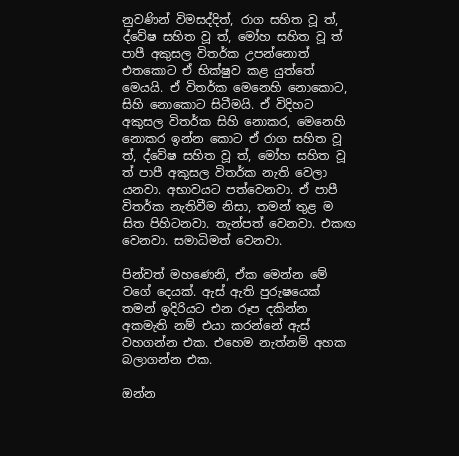නුවණින් විමසද්දිත්, රාග සහිත වූ ත්, ද්වේෂ සහිත වූ ත්, මෝහ සහිත වූ ත් පාපී අකුසල විතර්ක උපන්නොත් එතකොට ඒ භික්ෂුව කළ යුත්තේ මෙයයි. ඒ විතර්ක මෙනෙහි නොකොට, සිහි නොකොට සිටීමයි. ඒ විදිහට අකුසල විතර්ක සිහි නොකර, මෙනෙහි නොකර ඉන්න කොට ඒ රාග සහිත වූ ත්, ද්වේෂ සහිත වූ ත්, මෝහ සහිත වූ ත් පාපී අකුසල විතර්ක නැති වෙලා යනවා. අභාවයට පත්වෙනවා. ඒ පාපී විතර්ක නැතිවීම නිසා, තමන් තුළ ම සිත පිහිටනවා. තැන්පත් වෙනවා. එකඟ වෙනවා. සමාධිමත් වෙනවා.

පින්වත් මහණෙනි, ඒක මෙන්න මේ වගේ දෙයක්. ඇස් ඇති පුරුෂයෙක් තමන් ඉදිරියට එන රූප දකින්න අකමැති නම් එයා කරන්නේ ඇස් වහගන්න එක. එහෙම නැත්නම් අහක බලාගන්න එක.

ඔන්න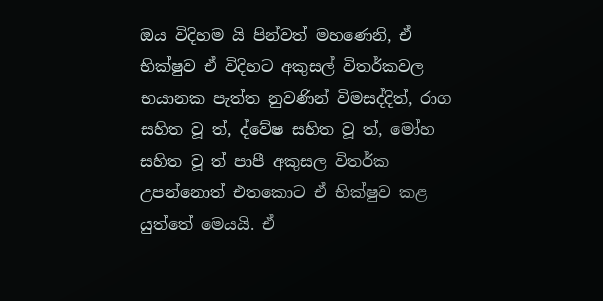ඔය විදිහම යි පින්වත් මහණෙනි, ඒ භික්ෂුව ඒ විදිහට අකුසල් විතර්කවල භයානක පැත්ත නුවණින් විමසද්දිත්, රාග සහිත වූ ත්, ද්වේෂ සහිත වූ ත්, මෝහ සහිත වූ ත් පාපී අකුසල විතර්ක උපන්නොත් එතකොට ඒ භික්ෂුව කළ යුත්තේ මෙයයි. ඒ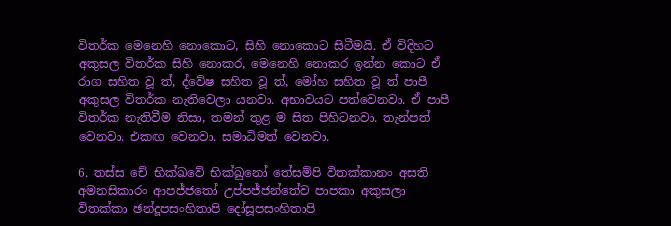විතර්ක මෙනෙහි නොකොට, සිහි නොකොට සිටීමයි. ඒ විදිහට අකුසල විතර්ක සිහි නොකර, මෙනෙහි නොකර ඉන්න කොට ඒ රාග සහිත වූ ත්, ද්වේෂ සහිත වූ ත්, මෝහ සහිත වූ ත් පාපී අකුසල විතර්ක නැතිවෙලා යනවා. අභාවයට පත්වෙනවා. ඒ පාපී විතර්ක නැතිවීම නිසා, තමන් තුළ ම සිත පිහිටනවා. තැන්පත් වෙනවා. එකඟ වෙනවා. සමාධිමත් වෙනවා.

6. තස්ස චේ භික්ඛවේ භික්ඛුනෝ තේසම්පි විතක්කානං අසති අමනසිකාරං ආපජ්ජතෝ උප්පජ්ජන්තේව පාපකා අකුසලා විතක්කා ඡන්දූපසංහිතාපි දෝසූපසංහිතාපි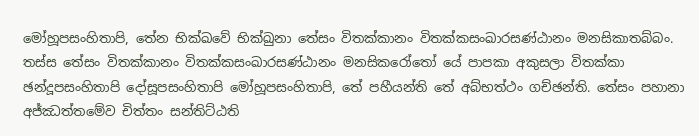මෝහූපසංහිතාපි, තේන භික්ඛවේ භික්ඛුනා තේසං විතක්කානං විතක්කසංඛාරසණ්ඨානං මනසිකාතබ්බං. තස්ස තේසං විතක්කානං විතක්කසංඛාරසණ්ඨානං මනසිකරෝතෝ යේ පාපකා අකුසලා විතක්කා ඡන්දූපසංහිතාපි දෝසූපසංහිතාපි මෝහූපසංහිතාපි, තේ පහීයන්ති තේ අබ්භත්ථං ගච්ඡන්ති. තේසං පහානා අජ්ඣත්තමේව චිත්තං සන්තිට්ඨති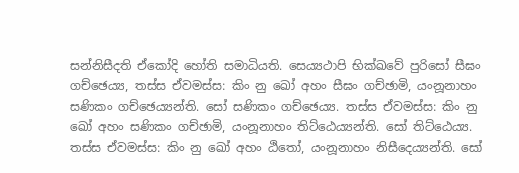සන්නිසීදති ඒකෝදි හෝති සමාධියති. සෙය්‍යථාපි භික්ඛවේ පුරිසෝ සීඝං ගච්ඡෙය්‍ය, තස්ස ඒවමස්ස: කිං නු ඛෝ අහං සීඝං ගච්ඡාමි, යංනූනාහං සණිකං ගච්ඡෙය්‍යන්ති. සෝ සණිකං ගච්ඡෙය්‍ය. තස්ස ඒවමස්ස: කිං නු ඛෝ අහං සණිකං ගච්ඡාමි, යංනූනාහං තිට්ඨෙය්‍යන්ති. සෝ තිට්ඨෙය්‍ය. තස්ස ඒවමස්ස: කිං නු ඛෝ අහං ඨිතෝ, යංනූනාහං නිසීදෙය්‍යන්ති. සෝ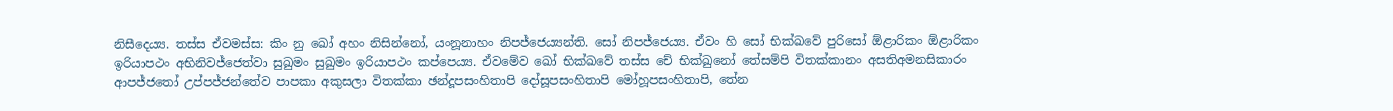නිසීදෙය්‍ය. තස්ස ඒවමස්ස: කිං නු ඛෝ අහං නිසින්නෝ, යංනූනාහං නිපජ්ජෙය්‍යන්ති. සෝ නිපජ්ජෙය්‍ය. ඒවං හි සෝ භික්ඛවේ පුරිසෝ ඕළාරිකං ඕළාරිකං ඉරියාපථං අභිනිවජ්ජෙත්වා සුඛුමං සුඛුමං ඉරියාපථං කප්පෙය්‍ය. ඒවමේව ඛෝ භික්ඛවේ තස්ස චේ භික්ඛුනෝ තේසම්පි විතක්කානං අසතිඅමනසිකාරං ආපජ්ජතෝ උප්පජ්ජන්තේව පාපකා අකුසලා විතක්කා ඡන්දූපසංහිතාපි දෝසූපසංහිතාපි මෝහූපසංහිතාපි, තේන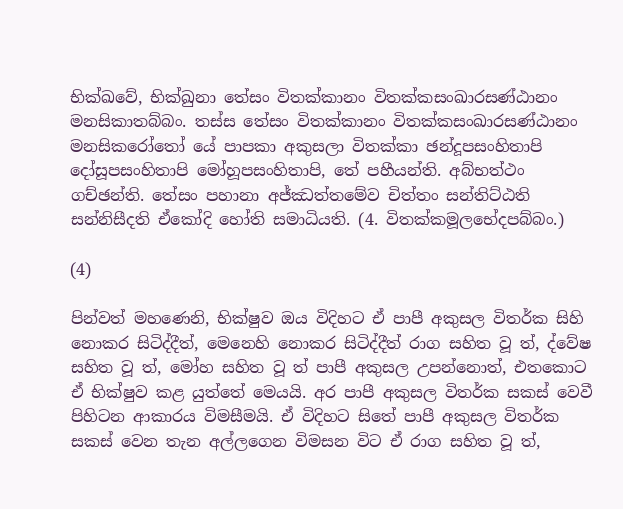භික්ඛවේ, භික්ඛුනා තේසං විතක්කානං විතක්කසංඛාරසණ්ඨානං මනසිකාතබ්බං. තස්ස තේසං විතක්කානං විතක්කසංඛාරසණ්ඨානං මනසිකරෝතෝ යේ පාපකා අකුසලා විතක්කා ඡන්දූපසංහිතාපි දෝසූපසංහිතාපි මෝහූපසංහිතාපි, තේ පහීයන්ති. අබ්භත්ථං ගච්ඡන්ති. තේසං පහානා අජ්ඣත්තමේව චිත්තං සන්තිට්ඨති සන්නිසීදති ඒකෝදි හෝති සමාධියති. (4. විතක්කමූලභේදපබ්බං.)

(4)

පින්වත් මහණෙනි, භික්ෂුව ඔය විදිහට ඒ පාපී අකුසල විතර්ක සිහි නොකර සිටිද්දීත්, මෙනෙහි නොකර සිටිද්දීත් රාග සහිත වූ ත්, ද්වේෂ සහිත වූ ත්, මෝහ සහිත වූ ත් පාපී අකුසල උපන්නොත්, එතකොට ඒ භික්ෂුව කළ යුත්තේ මෙයයි. අර පාපී අකුසල විතර්ක සකස් වෙවී පිහිටන ආකාරය විමසීමයි. ඒ විදිහට සිතේ පාපී අකුසල විතර්ක සකස් වෙන තැන අල්ලගෙන විමසන විට ඒ රාග සහිත වූ ත්,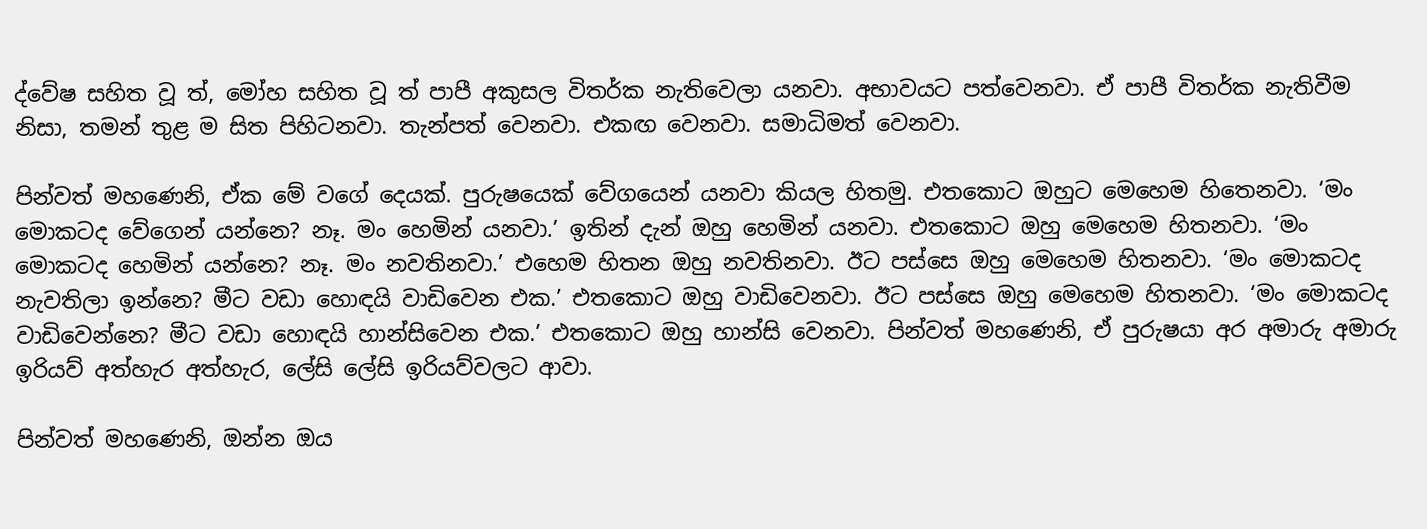ද්වේෂ සහිත වූ ත්, මෝහ සහිත වූ ත් පාපී අකුසල විතර්ක නැතිවෙලා යනවා. අභාවයට පත්වෙනවා. ඒ පාපී විතර්ක නැතිවීම නිසා, තමන් තුළ ම සිත පිහිටනවා. තැන්පත් වෙනවා. එකඟ වෙනවා. සමාධිමත් වෙනවා.

පින්වත් මහණෙනි, ඒක මේ වගේ දෙයක්. පුරුෂයෙක් වේගයෙන් යනවා කියල හිතමු. එතකොට ඔහුට මෙහෙම හිතෙනවා. ‘මං මොකටද වේගෙන් යන්නෙ? නෑ. මං හෙමින් යනවා.’ ඉතින් දැන් ඔහු හෙමින් යනවා. එතකොට ඔහු මෙහෙම හිතනවා. ‘මං මොකටද හෙමින් යන්නෙ? නෑ. මං නවතිනවා.’ එහෙම හිතන ඔහු නවතිනවා. ඊට පස්සෙ ඔහු මෙහෙම හිතනවා. ‘මං මොකටද නැවතිලා ඉන්නෙ? මීට වඩා හොඳයි වාඩිවෙන එක.’ එතකොට ඔහු වාඩිවෙනවා. ඊට පස්සෙ ඔහු මෙහෙම හිතනවා. ‘මං මොකටද වාඩිවෙන්නෙ? මීට වඩා හොඳයි හාන්සිවෙන එක.’ එතකොට ඔහු හාන්සි වෙනවා. පින්වත් මහණෙනි, ඒ පුරුෂයා අර අමාරු අමාරු ඉරියව් අත්හැර අත්හැර, ලේසි ලේසි ඉරියව්වලට ආවා.

පින්වත් මහණෙනි, ඔන්න ඔය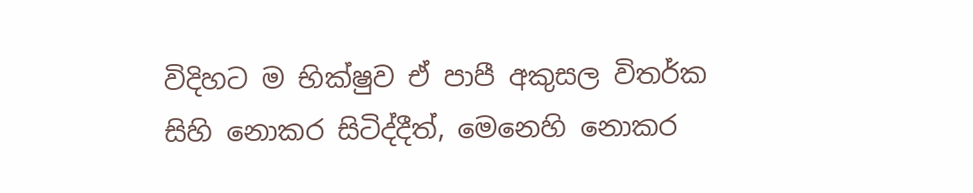විදිහට ම භික්ෂුව ඒ පාපී අකුසල විතර්ක සිහි නොකර සිටිද්දීත්, මෙනෙහි නොකර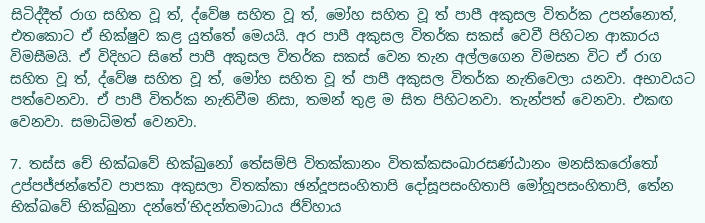සිටිද්දීත් රාග සහිත වූ ත්, ද්වේෂ සහිත වූ ත්, මෝහ සහිත වූ ත් පාපී අකුසල විතර්ක උපන්නොත්, එතකොට ඒ භික්ෂුව කළ යුත්තේ මෙයයි. අර පාපී අකුසල විතර්ක සකස් වෙවී පිහිටන ආකාරය විමසීමයි. ඒ විදිහට සිතේ පාපී අකුසල විතර්ක සකස් වෙන තැන අල්ලගෙන විමසන විට ඒ රාග සහිත වූ ත්, ද්වේෂ සහිත වූ ත්, මෝහ සහිත වූ ත් පාපී අකුසල විතර්ක නැතිවෙලා යනවා. අභාවයට පත්වෙනවා. ඒ පාපී විතර්ක නැතිවීම නිසා, තමන් තුළ ම සිත පිහිටනවා. තැන්පත් වෙනවා. එකඟ වෙනවා. සමාධිමත් වෙනවා.

7. තස්ස චේ භික්ඛවේ භික්ඛුනෝ තේසම්පි විතක්කානං විතක්කසංඛාරසණ්ඨානං මනසිකරෝතෝ උප්පජ්ජන්තේව පාපකා අකුසලා විතක්කා ඡන්දූපසංහිතාපි දෝසූපසංහිතාපි මෝහූපසංහිතාපි, තේන භික්ඛවේ භික්ඛුනා දන්තේ’භිදන්තමාධාය ජිව්හාය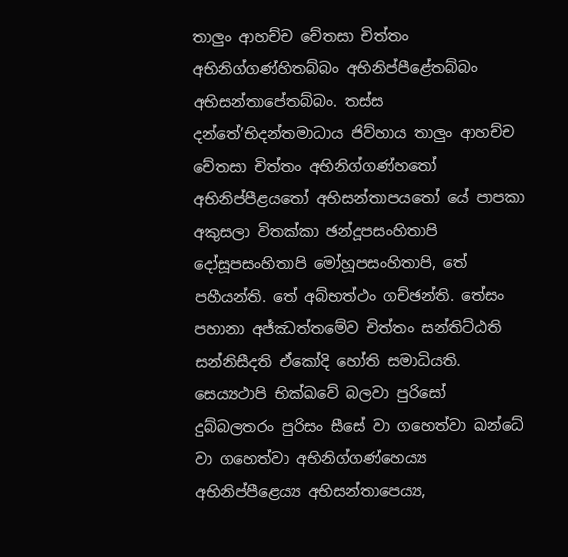තාලුං ආහච්ච චේතසා චිත්තං අභිනිග්ගණ්හිතබ්බං අභිනිප්පීළේතබ්බං අභිසන්තාපේතබ්බං. තස්ස දන්තේ’භිදන්තමාධාය ජිව්හාය තාලුං ආහච්ච චේතසා චිත්තං අභිනිග්ගණ්හතෝ අභිනිප්පීළයතෝ අභිසන්තාපයතෝ යේ පාපකා අකුසලා විතක්කා ඡන්දූපසංහිතාපි දෝසූපසංහිතාපි මෝහූපසංහිතාපි, තේ පහීයන්ති. තේ අබ්භත්ථං ගච්ඡන්ති. තේසං පහානා අජ්ඣත්තමේව චිත්තං සන්තිට්ඨති සන්නිසීදති ඒකෝදි හෝති සමාධියති. සෙය්‍යථාපි භික්ඛවේ බලවා පුරිසෝ දුබ්බලතරං පුරිසං සීසේ වා ගහෙත්වා ඛන්ධේ වා ගහෙත්වා අභිනිග්ගණ්හෙය්‍ය අභිනිප්පීළෙය්‍ය අභිසන්තාපෙය්‍ය,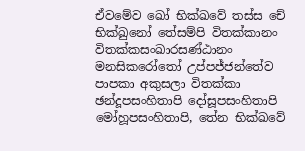ඒවමේව ඛෝ භික්ඛවේ තස්ස චේ භික්ඛුනෝ තේසම්පි විතක්කානං විතක්කසංඛාරසණ්ඨානං මනසිකරෝතෝ උප්පජ්ජන්තේව පාපකා අකුසලා විතක්කා ඡන්දූපසංහිතාපි දෝසූපසංහිතාපි මෝහූපසංහිතාපි, තේන භික්ඛවේ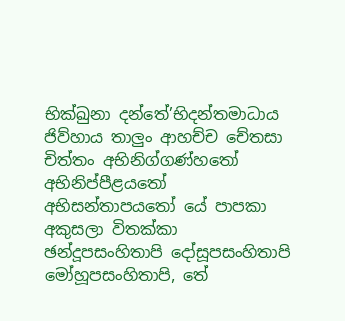භික්ඛුනා දන්තේ’භිදන්තමාධාය ජිව්හාය තාලුං ආහච්ච චේතසා චිත්තං අභිනිග්ගණ්හතෝ අභිනිප්පීළයතෝ අභිසන්තාපයතෝ යේ පාපකා අකුසලා විතක්කා ඡන්දූපසංහිතාපි දෝසූපසංහිතාපි මෝහූපසංහිතාපි, තේ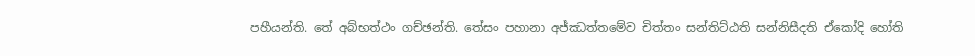පහීයන්ති. තේ අබ්භත්ථං ගච්ඡන්ති. තේසං පහානා අජ්ඣත්තමේව චිත්තං සන්තිට්ඨති සන්නිසීදති ඒකෝදි හෝති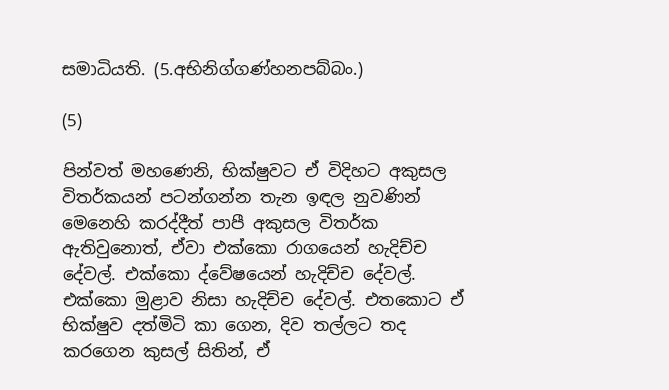සමාධියති. (5.අභිනිග්ගණ්හනපබ්බං.)

(5)

පින්වත් මහණෙනි, භික්ෂුවට ඒ විදිහට අකුසල විතර්කයන් පටන්ගන්න තැන ඉඳල නුවණින් මෙනෙහි කරද්දීත් පාපී අකුසල විතර්ක ඇතිවුනොත්, ඒවා එක්කො රාගයෙන් හැදිච්ච දේවල්. එක්කො ද්වේෂයෙන් හැදිච්ච දේවල්. එක්කො මුළාව නිසා හැදිච්ච දේවල්. එතකොට ඒ භික්ෂුව දත්මිටි කා ගෙන, දිව තල්ලට තද කරගෙන කුසල් සිතින්, ඒ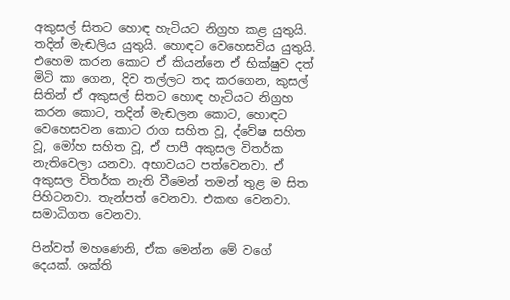අකුසල් සිතට හොඳ හැටියට නිග්‍රහ කළ යුතුයි. තදින් මැඬලිය යුතුයි. හොඳට වෙහෙසවිය යුතුයි. එහෙම කරන කොට ඒ කියන්නෙ ඒ භික්ෂුව දත් මිටි කා ගෙන, දිව තල්ලට තද කරගෙන, කුසල් සිතින් ඒ අකුසල් සිතට හොඳ හැටියට නිග්‍රහ කරන කොට, තදින් මැඬලන කොට, හොඳට වෙහෙසවන කොට රාග සහිත වූ, ද්වේෂ සහිත වූ, මෝහ සහිත වූ, ඒ පාපී අකුසල විතර්ක නැතිවෙලා යනවා. අභාවයට පත්වෙනවා. ඒ අකුසල විතර්ක නැති වීමෙන් තමන් තුළ ම සිත පිහිටනවා. තැන්පත් වෙනවා. එකඟ වෙනවා. සමාධිගත වෙනවා.

පින්වත් මහණෙනි, ඒක මෙන්න මේ වගේ දෙයක්. ශක්ති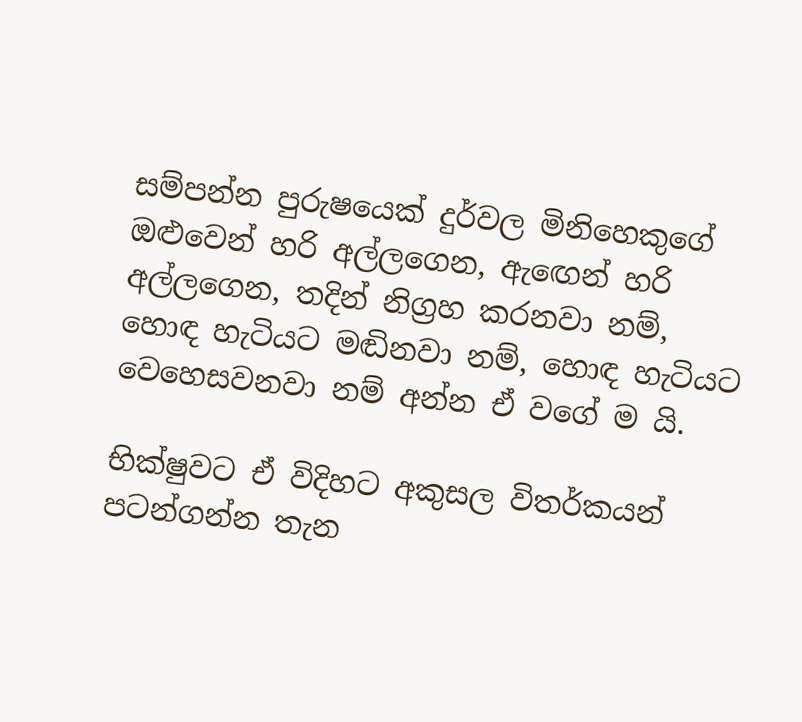සම්පන්න පුරුෂයෙක් දුර්වල මිනිහෙකුගේ ඔළුවෙන් හරි අල්ලගෙන, ඇඟෙන් හරි අල්ලගෙන, තදින් නිග්‍රහ කරනවා නම්, හොඳ හැටියට මඬිනවා නම්, හොඳ හැටියට වෙහෙසවනවා නම් අන්න ඒ වගේ ම යි.

භික්ෂුවට ඒ විදිහට අකුසල විතර්කයන් පටන්ගන්න තැන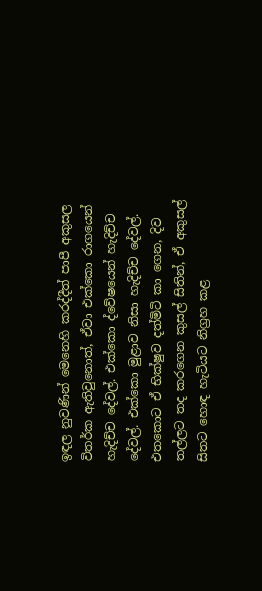ඉඳල නුවණින් මෙනෙහි කරද්දීත් පාපී අකුසල විතර්ක ඇතිවුනොත්, ඒවා එක්කො රාගයෙන් හැදිච්ච දේවල්. එක්කො ද්වේෂයෙන් හැදිච්ච දේවල්. එක්කො මුළාව නිසා හැදිච්ච දේවල්. එතකොට ඒ භික්ෂුව දත්මිටි කා ගෙන, දිව තල්ලට තද කරගෙන කුසල් සිතින්, ඒ අකුසල් සිතට හොඳ හැටියට නිග්‍රහ කළ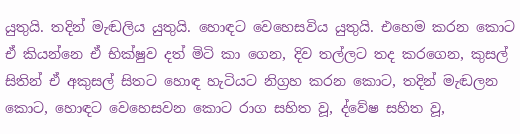යුතුයි. තදින් මැඬලිය යුතුයි. හොඳට වෙහෙසවිය යුතුයි. එහෙම කරන කොට ඒ කියන්නෙ ඒ භික්ෂුව දත් මිටි කා ගෙන, දිව තල්ලට තද කරගෙන, කුසල් සිතින් ඒ අකුසල් සිතට හොඳ හැටියට නිග්‍රහ කරන කොට, තදින් මැඬලන කොට, හොඳට වෙහෙසවන කොට රාග සහිත වූ, ද්වේෂ සහිත වූ,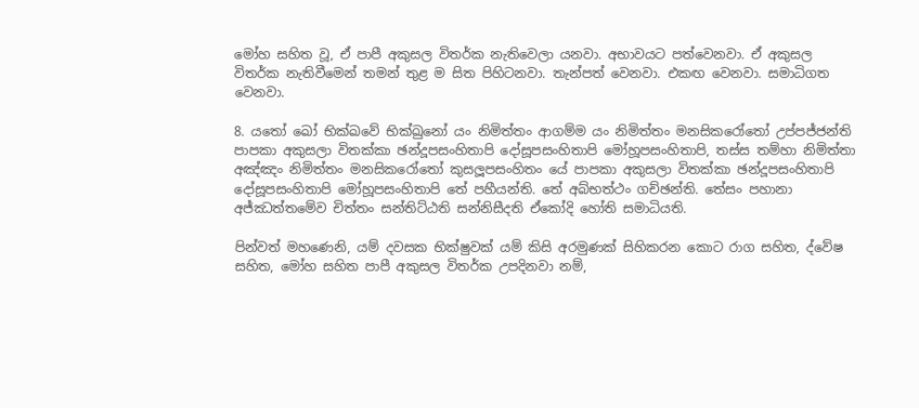මෝහ සහිත වූ, ඒ පාපී අකුසල විතර්ක නැතිවෙලා යනවා. අභාවයට පත්වෙනවා. ඒ අකුසල විතර්ක නැතිවීමෙන් තමන් තුළ ම සිත පිහිටනවා. තැන්පත් වෙනවා. එකඟ වෙනවා. සමාධිගත වෙනවා.

8. යතෝ ඛෝ භික්ඛවේ භික්ඛුනෝ යං නිමිත්තං ආගම්ම යං නිමිත්තං මනසිකරෝතෝ උප්පජ්ජන්ති පාපකා අකුසලා විතක්කා ඡන්දූපසංහිතාපි දෝසූපසංහිතාපි මෝහූපසංහිතාපි, තස්ස තම්හා නිමිත්තා අඤ්ඤං නිමිත්තං මනසිකරෝතෝ කුසලූපසංහිතං යේ පාපකා අකුසලා විතක්කා ඡන්දූපසංහිතාපි දෝසූපසංහිතාපි මෝහූපසංහිතාපි තේ පහීයන්ති. තේ අබ්භත්ථං ගච්ඡන්ති. තේසං පහානා අජ්ඣත්තමේව චිත්තං සන්තිට්ඨති සන්නිසීදති ඒකෝදි හෝති සමාධියති.

පින්වත් මහණෙනි, යම් දවසක භික්ෂුවක් යම් කිසි අරමුණක් සිහිකරන කොට රාග සහිත, ද්වේෂ සහිත, මෝහ සහිත පාපී අකුසල විතර්ක උපදිනවා නම්,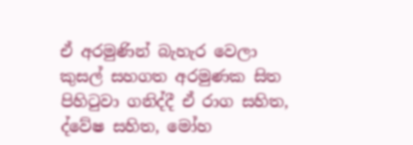ඒ අරමුණින් බැහැර වෙලා කුසල් සහගත අරමුණක සිත පිහිටුවා ගනිද්දී ඒ රාග සහිත, ද්වේෂ සහිත, මෝහ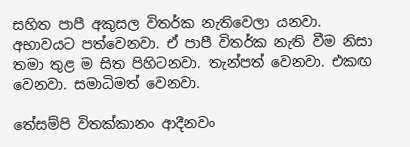සහිත පාපී අකුසල විතර්ක නැතිවෙලා යනවා. අභාවයට පත්වෙනවා. ඒ පාපී විතර්ක නැති වීම නිසා තමා තුළ ම සිත පිහිටනවා. තැන්පත් වෙනවා. එකඟ වෙනවා. සමාධිමත් වෙනවා.

තේසම්පි විතක්කානං ආදීනවං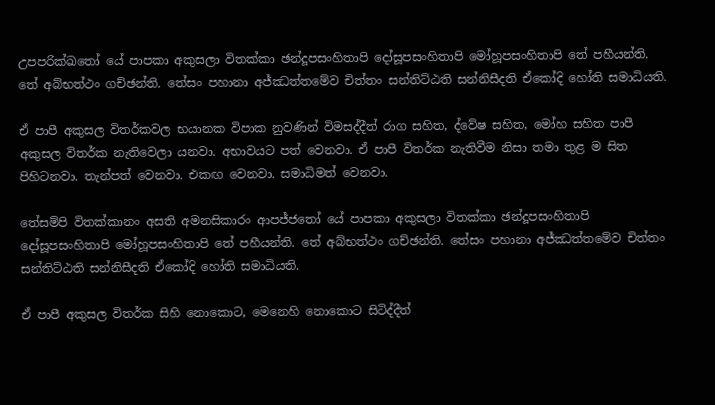උපපරික්ඛතෝ යේ පාපකා අකුසලා විතක්කා ඡන්දූපසංහිතාපි දෝසූපසංහිතාපි මෝහූපසංහිතාපි තේ පහීයන්ති. තේ අබ්භත්ථං ගච්ඡන්ති. තේසං පහානා අජ්ඣත්තමේව චිත්තං සන්තිට්ඨති සන්නිසීදති ඒකෝදි හෝති සමාධියති.

ඒ පාපී අකුසල විතර්කවල භයානක විපාක නුවණින් විමසද්දීත් රාග සහිත, ද්වේෂ සහිත, මෝහ සහිත පාපී අකුසල විතර්ක නැතිවෙලා යනවා. අභාවයට පත් වෙනවා. ඒ පාපී විතර්ක නැතිවීම නිසා තමා තුළ ම සිත පිහිටනවා. තැන්පත් වෙනවා. එකඟ වෙනවා. සමාධිමත් වෙනවා.

තේසම්පි විතක්කානං අසති අමනසිකාරං ආපජ්ජතෝ යේ පාපකා අකුසලා විතක්කා ඡන්දූපසංහිතාපි දෝසූපසංහිතාපි මෝහූපසංහිතාපි තේ පහීයන්ති. තේ අබ්භත්ථං ගච්ඡන්ති. තේසං පහානා අජ්ඣත්තමේව චිත්තං සන්තිට්ඨති සන්නිසීදති ඒකෝදි හෝති සමාධියති.

ඒ පාපී අකුසල විතර්ක සිහි නොකොට, මෙනෙහි නොකොට සිටිද්දීත්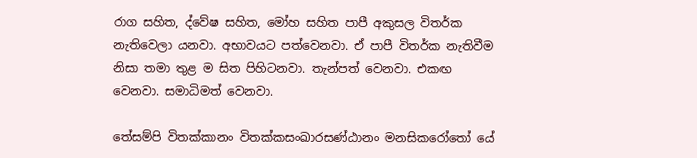රාග සහිත, ද්වේෂ සහිත, මෝහ සහිත පාපී අකුසල විතර්ක නැතිවෙලා යනවා. අභාවයට පත්වෙනවා. ඒ පාපී විතර්ක නැතිවීම නිසා තමා තුළ ම සිත පිහිටනවා. තැන්පත් වෙනවා. එකඟ වෙනවා. සමාධිමත් වෙනවා.

තේසම්පි විතක්කානං විතක්කසංඛාරසණ්ඨානං මනසිකරෝතෝ යේ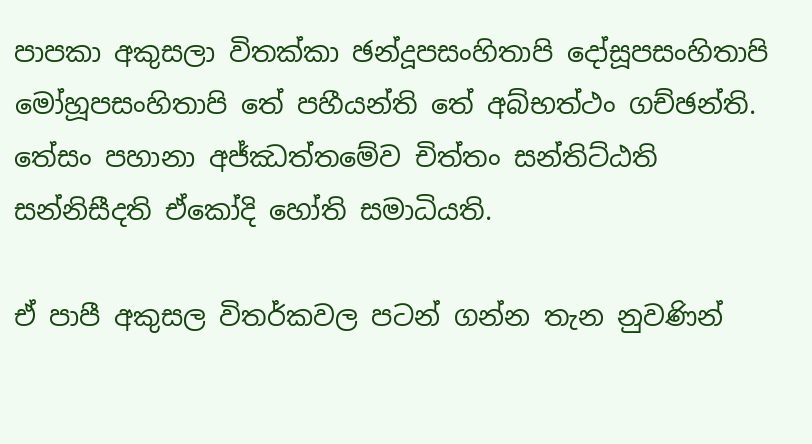පාපකා අකුසලා විතක්කා ඡන්දූපසංහිතාපි දෝසූපසංහිතාපි මෝහූපසංහිතාපි තේ පහීයන්ති තේ අබ්භත්ථං ගච්ඡන්ති. තේසං පහානා අජ්ඣත්තමේව චිත්තං සන්තිට්ඨති සන්නිසීදති ඒකෝදි හෝති සමාධියති.

ඒ පාපී අකුසල විතර්කවල පටන් ගන්න තැන නුවණින්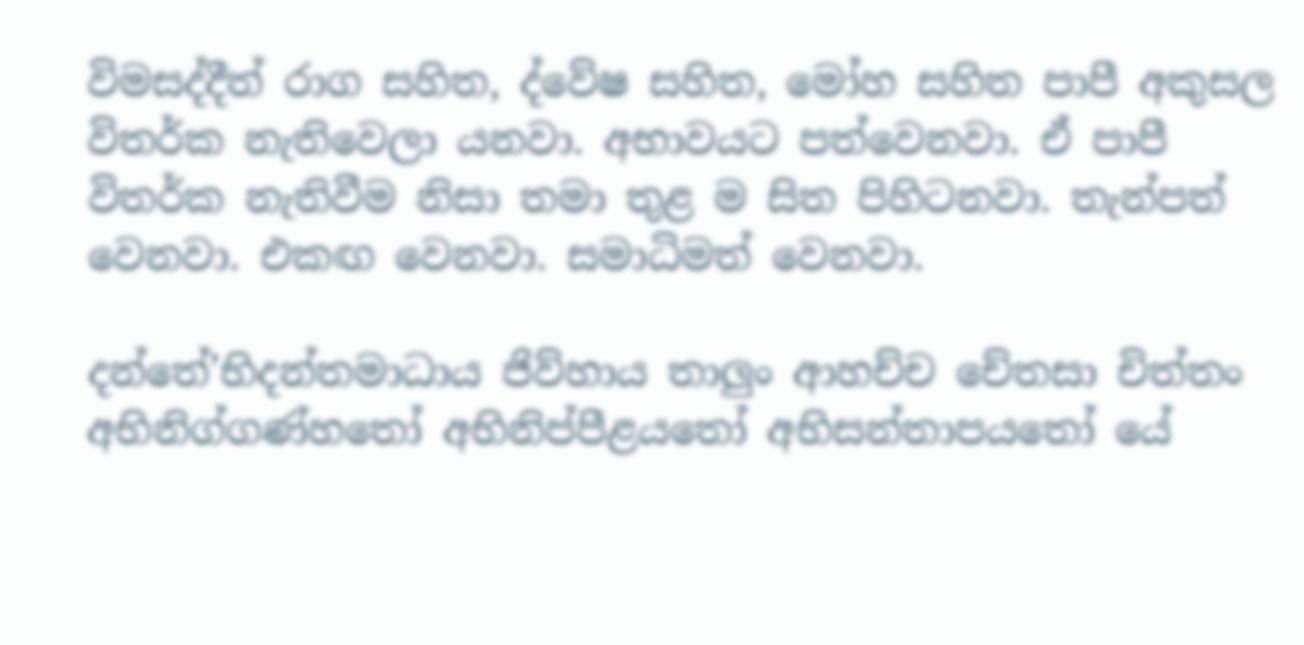විමසද්දීත් රාග සහිත, ද්වේෂ සහිත, මෝහ සහිත පාපී අකුසල විතර්ක නැතිවෙලා යනවා. අභාවයට පත්වෙනවා. ඒ පාපී විතර්ක නැතිවීම නිසා තමා තුළ ම සිත පිහිටනවා. තැන්පත් වෙනවා. එකඟ වෙනවා. සමාධිමත් වෙනවා.

දන්තේ’භිදන්තමාධාය ජිව්හාය තාලුං ආහච්ච චේතසා චිත්තං අභිනිග්ගණ්හතෝ අභිනිප්පීළයතෝ අභිසන්තාපයතෝ යේ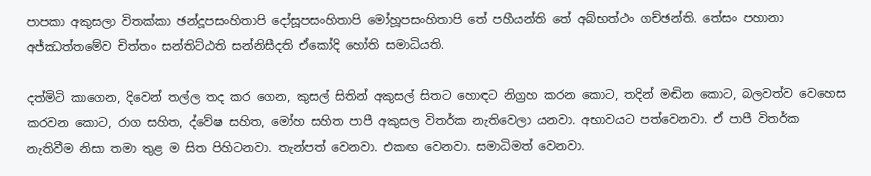පාපකා අකුසලා විතක්කා ඡන්දූපසංහිතාපි දෝසූපසංහිතාපි මෝහූපසංහිතාපි තේ පහීයන්ති තේ අබ්භත්ථං ගච්ඡන්ති. තේසං පහානා අජ්ඣත්තමේව චිත්තං සන්තිට්ඨති සන්නිසීදති ඒකෝදි හෝති සමාධියති.

දත්මිටි කාගෙන, දිවෙන් තල්ල තද කර ගෙන, කුසල් සිතින් අකුසල් සිතට හොඳට නිග්‍රහ කරන කොට, තදින් මඬින කොට, බලවත්ව වෙහෙස කරවන කොට, රාග සහිත, ද්වේෂ සහිත, මෝහ සහිත පාපී අකුසල විතර්ක නැතිවෙලා යනවා. අභාවයට පත්වෙනවා. ඒ පාපී විතර්ක නැතිවීම නිසා තමා තුළ ම සිත පිහිටනවා. තැන්පත් වෙනවා. එකඟ වෙනවා. සමාධිමත් වෙනවා.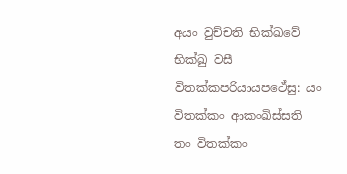අයං වුච්චති භික්ඛවේ භික්ඛු වසී විතක්කපරියායපථේසු: යං විතක්කං ආකංඛිස්සති තං විතක්කං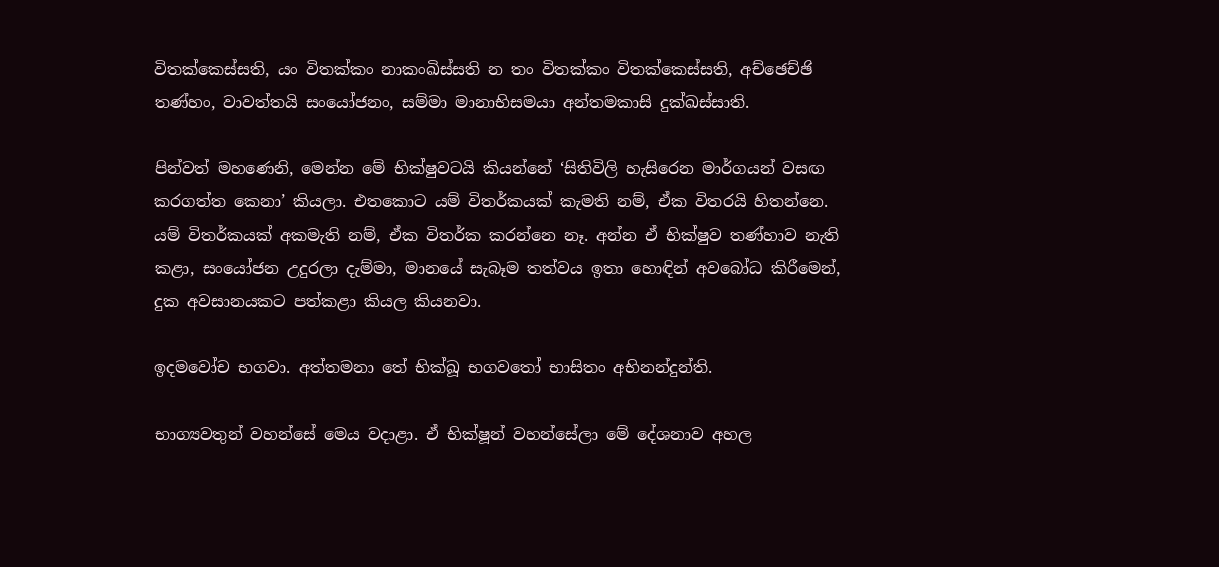විතක්කෙස්සති, යං විතක්කං නාකංඛිස්සති න තං විතක්කං විතක්කෙස්සති, අච්ඡෙච්ඡි තණ්හං, වාවත්තයි සංයෝජනං, සම්මා මානාභිසමයා අන්තමකාසි දුක්ඛස්සාති.

පින්වත් මහණෙනි, මෙන්න මේ භික්ෂුවටයි කියන්නේ ‘සිතිවිලි හැසිරෙන මාර්ගයන් වසඟ කරගත්ත කෙනා’ කියලා. එතකොට යම් විතර්කයක් කැමති නම්, ඒක විතරයි හිතන්නෙ. යම් විතර්කයක් අකමැති නම්, ඒක විතර්ක කරන්නෙ නෑ. අන්න ඒ භික්ෂුව තණ්හාව නැති කළා, සංයෝජන උදුරලා දැම්මා, මානයේ සැබෑම තත්වය ඉතා හොඳින් අවබෝධ කිරීමෙන්, දුක අවසානයකට පත්කළා කියල කියනවා.

ඉදමවෝච භගවා. අත්තමනා තේ භික්ඛූ භගවතෝ භාසිතං අභිනන්දුන්ති.

භාග්‍යවතුන් වහන්සේ මෙය වදාළා. ඒ භික්ෂූන් වහන්සේලා මේ දේශනාව අහල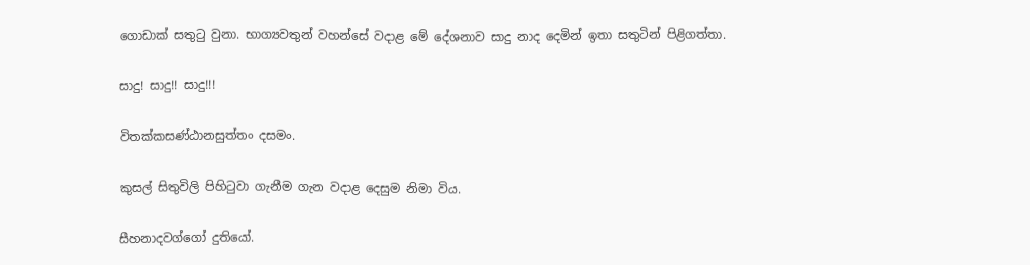ගොඩාක් සතුටු වුනා. භාග්‍යවතුන් වහන්සේ වදාළ මේ දේශනාව සාදු නාද දෙමින් ඉතා සතුටින් පිළිගත්තා.

සාදු! සාදු!! සාදු!!!

විතක්කසණ්ඨානසුත්තං දසමං.

කුසල් සිතුවිලි පිහිටුවා ගැනීම ගැන වදාළ දෙසුම නිමා විය.

සීහනාදවග්ගෝ දුතියෝ.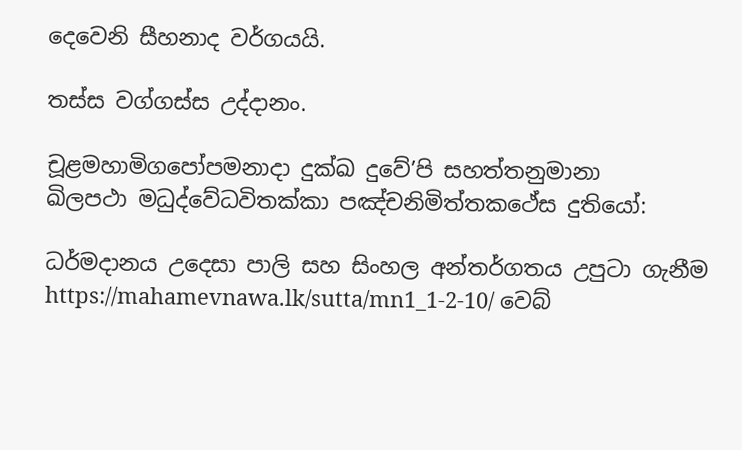දෙවෙනි සීහනාද වර්ගයයි.

තස්ස වග්ගස්ස උද්දානං.

චූළමහාමිගපෝපමනාදා දුක්ඛ දුවේ’පි සහත්තනුමානා
ඛිලපථා මධුද්වේධවිතක්කා පඤ්චනිමිත්තකථේස දුතියෝ:

ධර්මදානය උදෙසා පාලි සහ සිංහල අන්තර්ගතය උපුටා ගැනීම https://mahamevnawa.lk/sutta/mn1_1-2-10/ වෙබ්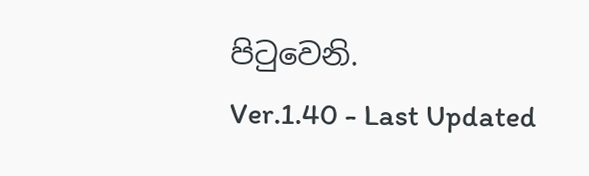පිටුවෙනි.
Ver.1.40 - Last Updated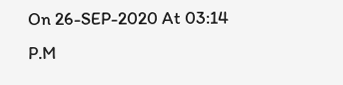On 26-SEP-2020 At 03:14 P.M